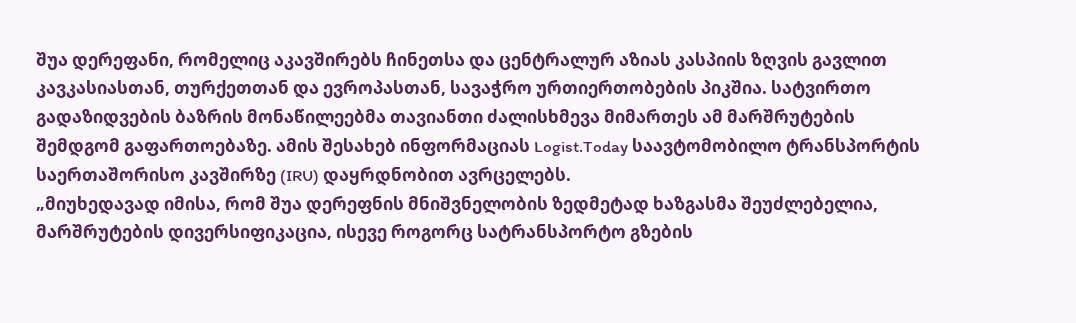შუა დერეფანი, რომელიც აკავშირებს ჩინეთსა და ცენტრალურ აზიას კასპიის ზღვის გავლით კავკასიასთან, თურქეთთან და ევროპასთან, სავაჭრო ურთიერთობების პიკშია. სატვირთო გადაზიდვების ბაზრის მონაწილეებმა თავიანთი ძალისხმევა მიმართეს ამ მარშრუტების შემდგომ გაფართოებაზე. ამის შესახებ ინფორმაციას Logist.Today საავტომობილო ტრანსპორტის საერთაშორისო კავშირზე (IRU) დაყრდნობით ავრცელებს.
„მიუხედავად იმისა, რომ შუა დერეფნის მნიშვნელობის ზედმეტად ხაზგასმა შეუძლებელია, მარშრუტების დივერსიფიკაცია, ისევე როგორც სატრანსპორტო გზების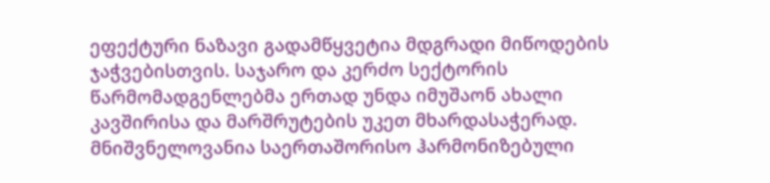ეფექტური ნაზავი გადამწყვეტია მდგრადი მიწოდების ჯაჭვებისთვის. საჯარო და კერძო სექტორის წარმომადგენლებმა ერთად უნდა იმუშაონ ახალი კავშირისა და მარშრუტების უკეთ მხარდასაჭერად. მნიშვნელოვანია საერთაშორისო ჰარმონიზებული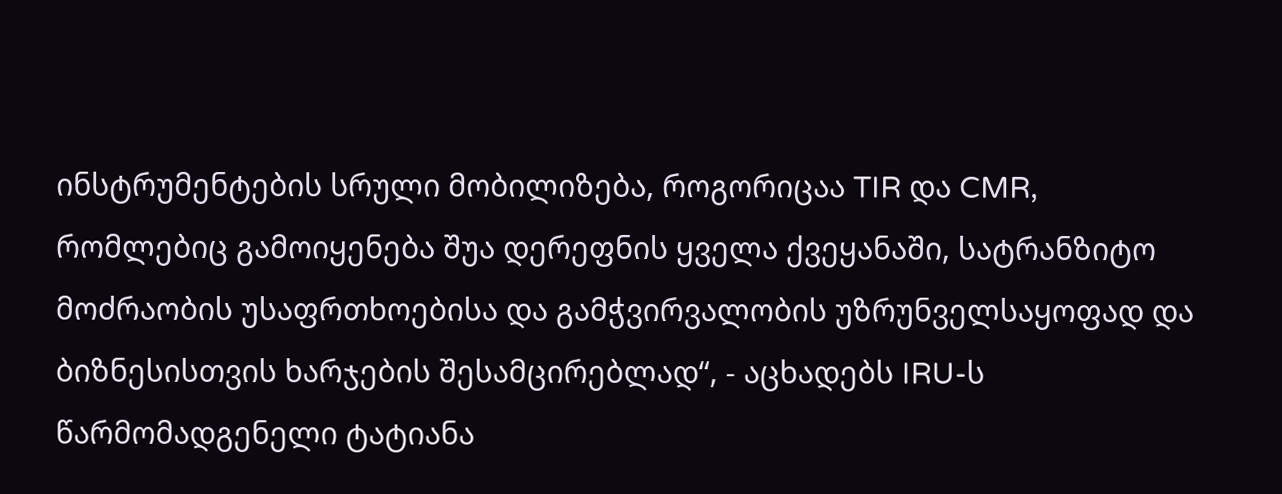ინსტრუმენტების სრული მობილიზება, როგორიცაა TIR და CMR, რომლებიც გამოიყენება შუა დერეფნის ყველა ქვეყანაში, სატრანზიტო მოძრაობის უსაფრთხოებისა და გამჭვირვალობის უზრუნველსაყოფად და ბიზნესისთვის ხარჯების შესამცირებლად“, - აცხადებს IRU-ს წარმომადგენელი ტატიანა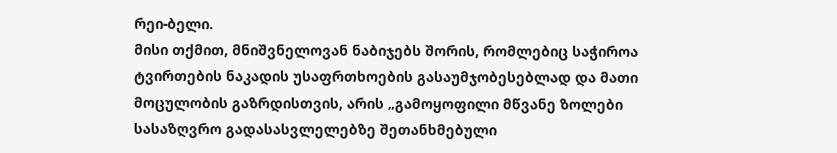რეი-ბელი.
მისი თქმით, მნიშვნელოვან ნაბიჯებს შორის, რომლებიც საჭიროა ტვირთების ნაკადის უსაფრთხოების გასაუმჯობესებლად და მათი მოცულობის გაზრდისთვის, არის „გამოყოფილი მწვანე ზოლები სასაზღვრო გადასასვლელებზე შეთანხმებული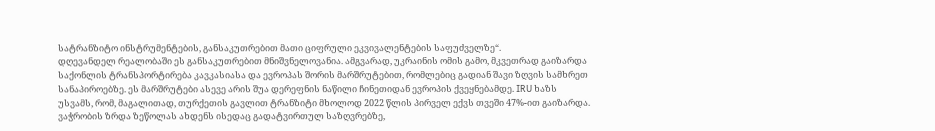სატრანზიტო ინსტრუმენტების, განსაკუთრებით მათი ციფრული ეკვივალენტების საფუძველზე“.
დღევანდელ რეალობაში ეს განსაკუთრებით მნიშვნელოვანია. ამგვარად, უკრაინის ომის გამო, მკვეთრად გაიზარდა საქონლის ტრანსპორტირება კავკასიასა და ევროპას შორის მარშრუტებით, რომლებიც გადიან შავი ზღვის სამხრეთ სანაპიროებზე. ეს მარშრუტები ასევე არის შუა დერეფნის ნაწილი ჩინეთიდან ევროპის ქვეყნებამდე. IRU ხაზს უსვამს, რომ, მაგალითად, თურქეთის გავლით ტრანზიტი მხოლოდ 2022 წლის პირველ ექვს თვეში 47%-ით გაიზარდა. ვაჭრობის ზრდა ზეწოლას ახდენს ისედაც გადატვირთულ საზღვრებზე,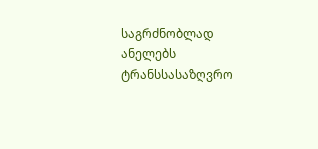საგრძნობლად ანელებს ტრანსსასაზღვრო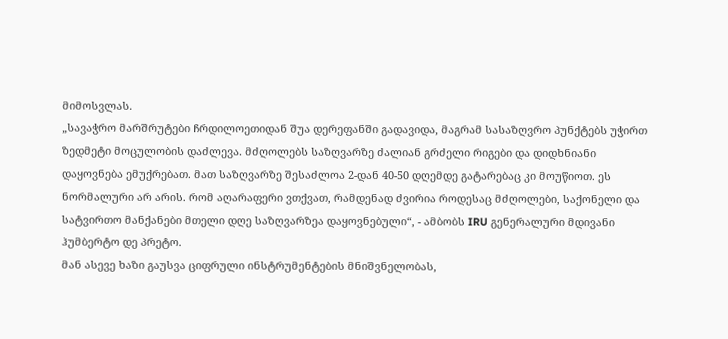მიმოსვლას.
„სავაჭრო მარშრუტები ჩრდილოეთიდან შუა დერეფანში გადავიდა, მაგრამ სასაზღვრო პუნქტებს უჭირთ ზედმეტი მოცულობის დაძლევა. მძღოლებს საზღვარზე ძალიან გრძელი რიგები და დიდხნიანი დაყოვნება ემუქრებათ. მათ საზღვარზე შესაძლოა 2-დან 40-50 დღემდე გატარებაც კი მოუწიოთ. ეს ნორმალური არ არის. რომ აღარაფერი ვთქვათ, რამდენად ძვირია როდესაც მძღოლები, საქონელი და სატვირთო მანქანები მთელი დღე საზღვარზეა დაყოვნებული“, - ამბობს IRU გენერალური მდივანი ჰუმბერტო დე პრეტო.
მან ასევე ხაზი გაუსვა ციფრული ინსტრუმენტების მნიშვნელობას,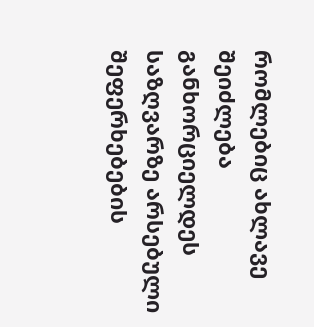რომლებიც ახლავე შეიძლება განხორციელდეს საზღვარზე არსებული შეფერხებების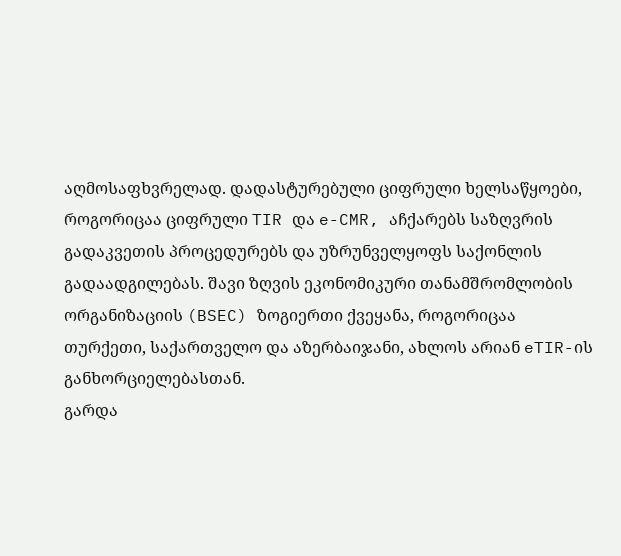აღმოსაფხვრელად. დადასტურებული ციფრული ხელსაწყოები, როგორიცაა ციფრული TIR და e-CMR, აჩქარებს საზღვრის გადაკვეთის პროცედურებს და უზრუნველყოფს საქონლის გადაადგილებას. შავი ზღვის ეკონომიკური თანამშრომლობის ორგანიზაციის (BSEC) ზოგიერთი ქვეყანა, როგორიცაა თურქეთი, საქართველო და აზერბაიჯანი, ახლოს არიან eTIR-ის განხორციელებასთან.
გარდა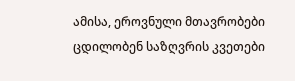ამისა, ეროვნული მთავრობები ცდილობენ საზღვრის კვეთები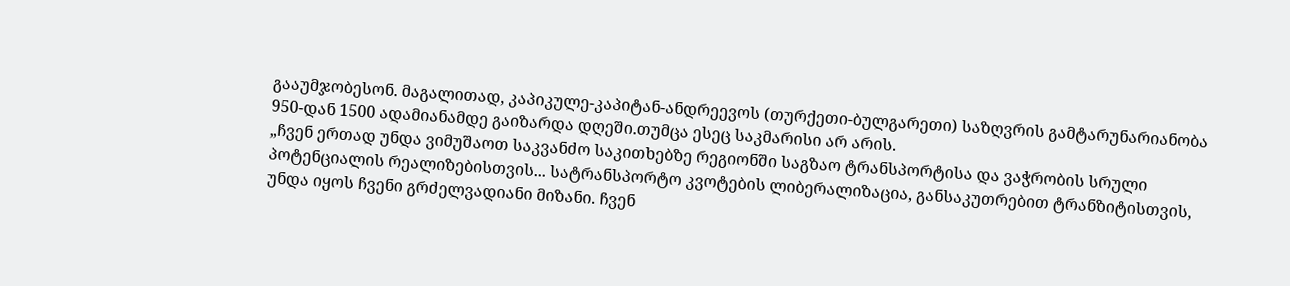გააუმჯობესონ. მაგალითად, კაპიკულე-კაპიტან-ანდრეევოს (თურქეთი-ბულგარეთი) საზღვრის გამტარუნარიანობა 950-დან 1500 ადამიანამდე გაიზარდა დღეში.თუმცა ესეც საკმარისი არ არის.
„ჩვენ ერთად უნდა ვიმუშაოთ საკვანძო საკითხებზე რეგიონში საგზაო ტრანსპორტისა და ვაჭრობის სრული პოტენციალის რეალიზებისთვის... სატრანსპორტო კვოტების ლიბერალიზაცია, განსაკუთრებით ტრანზიტისთვის, უნდა იყოს ჩვენი გრძელვადიანი მიზანი. ჩვენ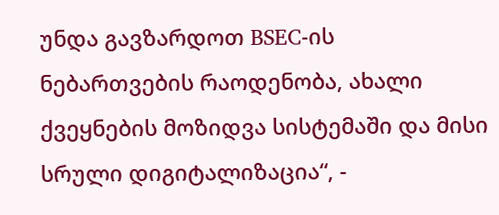უნდა გავზარდოთ BSEC-ის ნებართვების რაოდენობა, ახალი ქვეყნების მოზიდვა სისტემაში და მისი სრული დიგიტალიზაცია“, -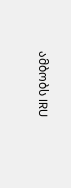ამბობს IRU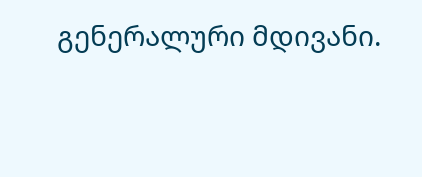გენერალური მდივანი.